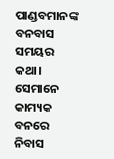ପାଣ୍ଡବମାନଙ୍କ ବନବାସ ସମୟର କଥା। ସେମାନେ କାମ୍ୟକ ବନରେ ନିବାସ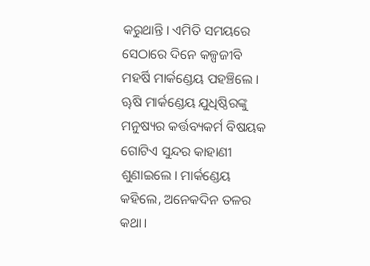କରୁଥାନ୍ତି। ଏମିତି ସମୟରେ ସେଠାରେ ଦିନେ କଳ୍ପଜୀବି ମହର୍ଷି ମାର୍କଣ୍ଡେୟ ପହଞ୍ଚିଲେ। ୠଷି ମାର୍କଣ୍ଡେୟ ଯୁଧିଷ୍ଠିରଙ୍କୁ ମନୁଷ୍ୟର କର୍ତ୍ତବ୍ୟକର୍ମ ବିଷୟକ ଗୋଟିଏ ସୁନ୍ଦର କାହାଣୀ ଶୁଣାଇଲେ। ମାର୍କଣ୍ଡେୟ କହିଲେ, ଅନେକଦିନ ତଳର କଥା।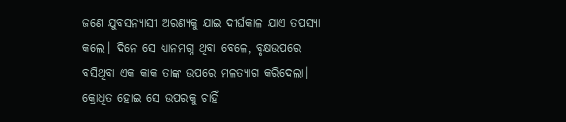ଜଣେ ଯୁବସନ୍ୟାସୀ ଅରଣ୍ୟକୁ ଯାଇ ଦୀର୍ଘକାଳ ଯାଏ ତପସ୍ୟା କଲେ। ଦିନେ ସେ ଧ୍ୟାନମଗ୍ନ ଥିବା ବେଳେ, ବୃକ୍ଷଉପରେ ବସିଥିବା ଏକ କାକ ତାଙ୍କ ଉପରେ ମଳତ୍ୟାଗ କରିଦେଲା। କ୍ରୋଧିତ ହୋଇ ସେ ଉପରକୁ ଚାହିଁ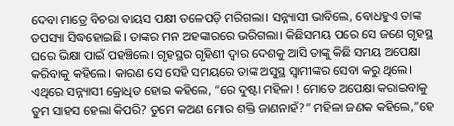ଦେବା ମାତ୍ରେ ବିଚରା ବାୟସ ପକ୍ଷୀ ତଳେପଡ଼ି ମରିଗଲା। ସନ୍ନ୍ୟାସୀ ଭାବିଲେ, ବୋଧହୁଏ ତାଙ୍କ ତପସ୍ୟା ସିଦ୍ଧହୋଇଛି। ତାଙ୍କର ମନ ଅହଙ୍କାରରେ ଭରିଗଲା। କିଛିସମୟ ପରେ ସେ ଜଣେ ଗୃହସ୍ଥ ଘରେ ଭିକ୍ଷା ପାଇଁ ପହଞ୍ଚିଲେ। ଗୃହସ୍ଥର ଗୃହିଣୀ ଦ୍ୱାର ଦେଶକୁ ଆସି ତାଙ୍କୁ କିଛି ସମୟ ଅପେକ୍ଷା କରିବାକୁ କହିଲେ। କାରଣ ସେ ସେହି ସମୟରେ ତାଙ୍କ ଅସୁସ୍ଥ ସ୍ବାମୀଙ୍କର ସେବା କରୁ ଥିଲେ। ଏଥିରେ ସନ୍ନ୍ୟାସୀ କ୍ରୋଧିତ ହୋଇ କହିଲେ, “ରେ ଦୁଷ୍ଟା ମହିଳା ! ମୋତେ ଅପେକ୍ଷା କରାଇବାକୁ ତୁମ ସାହସ ହେଲା କିପରି? ତୁମେ କଅଣ ମୋର ଶକ୍ତି ଜାଣନାହଁ?” ମହିଳା ଜଣକ କହିଲେ,”ହେ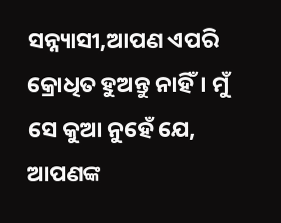ସନ୍ନ୍ୟାସୀ,ଆପଣ ଏପରି କ୍ରୋଧିତ ହୁଅନ୍ତୁ ନାହିଁ। ମୁଁ ସେ କୁଆ ନୁହେଁ ଯେ, ଆପଣଙ୍କ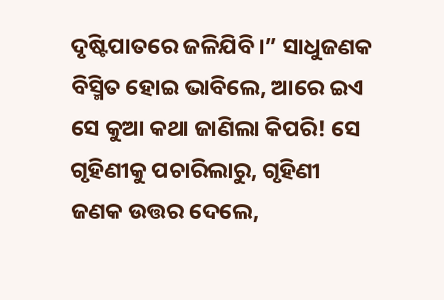ଦୃଷ୍ଟିପାତରେ ଜଳିଯିବି।” ସାଧୁଜଣକ ବିସ୍ମିତ ହୋଇ ଭାବିଲେ, ଆରେ ଇଏ ସେ କୁଆ କଥା ଜାଣିଲା କିପରି! ସେ ଗୃହିଣୀକୁ ପଚାରିଲାରୁ, ଗୃହିଣୀ ଜଣକ ଉତ୍ତର ଦେଲେ,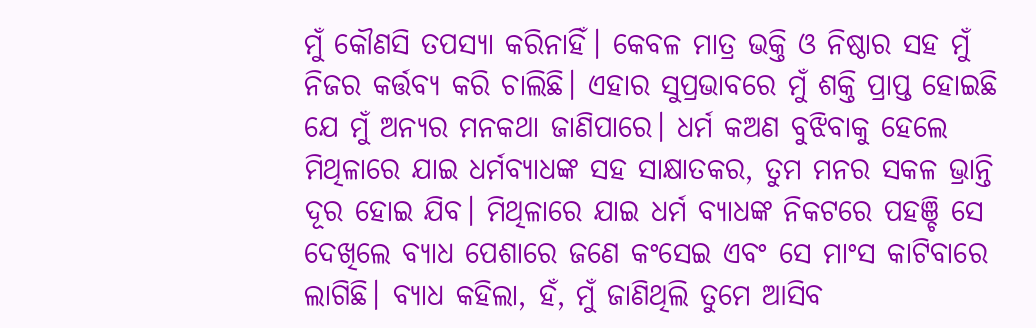ମୁଁ କୌଣସି ତପସ୍ୟା କରିନାହିଁ। କେବଳ ମାତ୍ର ଭକ୍ତି ଓ ନିଷ୍ଠାର ସହ ମୁଁ ନିଜର କର୍ତ୍ତବ୍ୟ କରି ଚାଲିଛି। ଏହାର ସୁପ୍ରଭାବରେ ମୁଁ ଶକ୍ତି ପ୍ରାପ୍ତ ହୋଇଛି ଯେ ମୁଁ ଅନ୍ୟର ମନକଥା ଜାଣିପାରେ। ଧର୍ମ କଅଣ ବୁଝିବାକୁ ହେଲେ ମିଥିଳାରେ ଯାଇ ଧର୍ମବ୍ୟାଧଙ୍କ ସହ ସାକ୍ଷାତକର, ତୁମ ମନର ସକଳ ଭ୍ରାନ୍ତି ଦୂର ହୋଇ ଯିବ। ମିଥିଳାରେ ଯାଇ ଧର୍ମ ବ୍ୟାଧଙ୍କ ନିକଟରେ ପହଞ୍ଚି ସେ ଦେଖିଲେ ବ୍ୟାଧ ପେଶାରେ ଜଣେ କଂସେଇ ଏବଂ ସେ ମାଂସ କାଟିବାରେ ଲାଗିଛି। ବ୍ୟାଧ କହିଲା, ହଁ, ମୁଁ ଜାଣିଥିଲି ତୁମେ ଆସିବ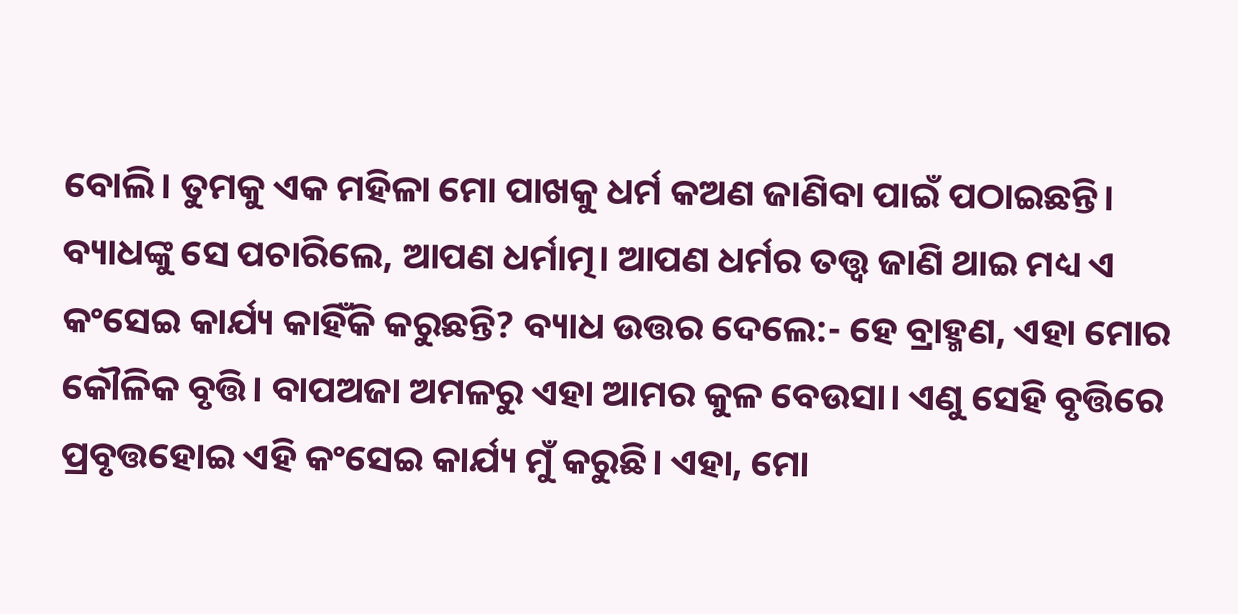ବୋଲି। ତୁମକୁ ଏକ ମହିଳା ମୋ ପାଖକୁ ଧର୍ମ କଅଣ ଜାଣିବା ପାଇଁ ପଠାଇଛନ୍ତି। ବ୍ୟାଧଙ୍କୁ ସେ ପଚାରିଲେ, ଆପଣ ଧର୍ମାତ୍ମ। ଆପଣ ଧର୍ମର ତତ୍ତ୍ଵ ଜାଣି ଥାଇ ମଧ୍ୟ ଏ କଂସେଇ କାର୍ଯ୍ୟ କାହିଁକି କରୁଛନ୍ତି? ବ୍ୟାଧ ଉତ୍ତର ଦେଲେ:- ହେ ବ୍ରାହ୍ମଣ, ଏହା ମୋର କୌଳିକ ବୃତ୍ତି। ବାପଅଜା ଅମଳରୁ ଏହା ଆମର କୁଳ ବେଉସା। ଏଣୁ ସେହି ବୃତ୍ତିରେ ପ୍ରବୃତ୍ତହୋଇ ଏହି କଂସେଇ କାର୍ଯ୍ୟ ମୁଁ କରୁଛି। ଏହା, ମୋ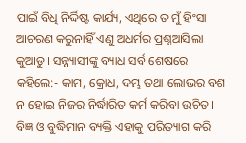ପାଇଁ ବିଧି ନିର୍ଦ୍ଦିଷ୍ଟ କାର୍ଯ୍ୟ, ଏଥିରେ ତ ମୁଁ ହିଂସା ଆଚରଣ କରୁନାହିଁ ଏଣୁ ଅଧର୍ମର ପ୍ରଶ୍ନଆସିଲା କୁଆଡୁ। ସନ୍ନ୍ୟାସୀଙ୍କୁ ବ୍ୟାଧ ସର୍ବ ଶେଷରେ କହିଲେ:- କାମ, କ୍ରୋଧ, ଦମ୍ଭ ତଥା ଲୋଭର ବଶ ନ ହୋଇ ନିଜର ନିର୍ଦ୍ଧାରିତ କର୍ମ କରିବା ଉଚିତ। ବିଜ୍ଞ ଓ ବୁଦ୍ଧିମାନ ବ୍ୟକ୍ତି ଏହାକୁ ପରିତ୍ୟାଗ କରି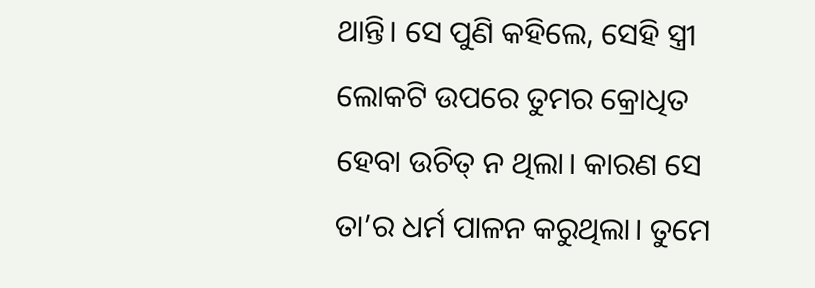ଥାନ୍ତି। ସେ ପୁଣି କହିଲେ, ସେହି ସ୍ତ୍ରୀ ଲୋକଟି ଉପରେ ତୁମର କ୍ରୋଧିତ ହେବା ଉଚିତ୍ ନ ଥିଲା। କାରଣ ସେ ତା’ର ଧର୍ମ ପାଳନ କରୁଥିଲା। ତୁମେ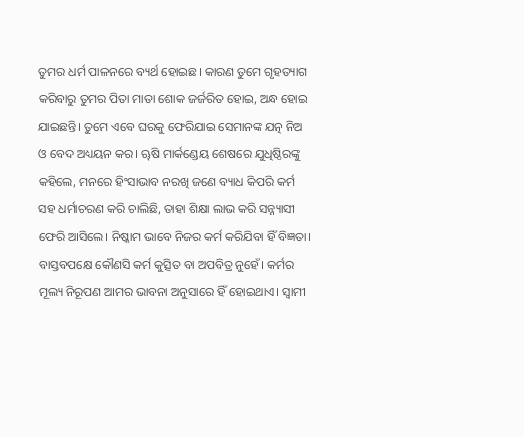ତୁମର ଧର୍ମ ପାଳନରେ ବ୍ୟର୍ଥ ହୋଇଛ। କାରଣ ତୁମେ ଗୃହତ୍ୟାଗ କରିବାରୁ ତୁମର ପିତା ମାତା ଶୋକ ଜର୍ଜରିତ ହୋଇ, ଅନ୍ଧ ହୋଇ ଯାଇଛନ୍ତି। ତୁମେ ଏବେ ଘରକୁ ଫେରିଯାଇ ସେମାନଙ୍କ ଯତ୍ନ ନିଅ ଓ ବେଦ ଅଧ୍ୟୟନ କର। ୠଷି ମାର୍କଣ୍ଡେୟ ଶେଷରେ ଯୁଧିଷ୍ଠିରଙ୍କୁ କହିଲେ, ମନରେ ହିଂସାଭାବ ନରଖି ଜଣେ ବ୍ୟାଧ କିପରି କର୍ମ ସହ ଧର୍ମାଚରଣ କରି ଚାଲିଛି, ତାହା ଶିକ୍ଷା ଲାଭ କରି ସନ୍ନ୍ୟାସୀ ଫେରି ଆସିଲେ। ନିଷ୍କାମ ଭାବେ ନିଜର କର୍ମ କରିଯିବା ହିଁ ବିଜ୍ଞତା। ବାସ୍ତବପକ୍ଷେ କୌଣସି କର୍ମ କୁତ୍ସିତ ବା ଅପବିତ୍ର ନୁହେଁ। କର୍ମର ମୂଲ୍ୟ ନିରୂପଣ ଆମର ଭାବନା ଅନୁସାରେ ହିଁ ହୋଇଥାଏ। ସ୍ବାମୀ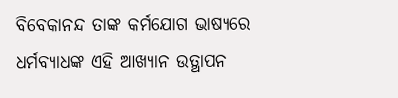ବିବେକାନନ୍ଦ ତାଙ୍କ କର୍ମଯୋଗ ଭାଷ୍ୟରେ ଧର୍ମବ୍ୟାଧଙ୍କ ଏହି ଆଖ୍ୟାନ ଉତ୍ଥାପନ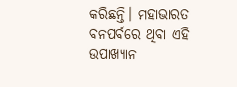କରିଛନ୍ତି। ମହାଭାରତ ବନପର୍ବରେ ଥିବା ଏହି ଉପାଖ୍ୟାନ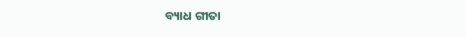ବ୍ୟାଧ ଗୀତା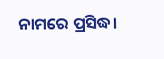ନାମରେ ପ୍ରସିଦ୍ଧ।